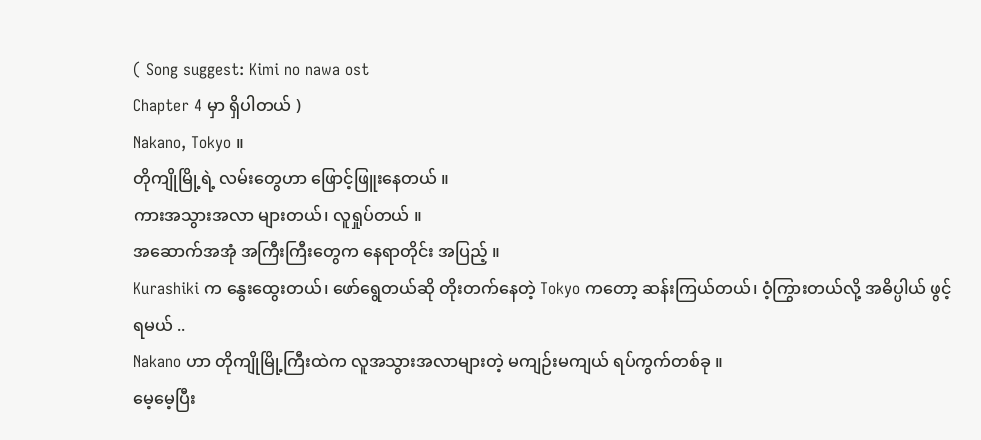( Song suggest: Kimi no nawa ost
Chapter 4 မှာ ရှိပါတယ် )
Nakano, Tokyo ။
တိုကျိုမြို့ရဲ့ လမ်းတွေဟာ ဖြောင့်ဖြူးနေတယ် ။
ကားအသွားအလာ များတယ်၊ လူရှုပ်တယ် ။
အဆောက်အအုံ အကြီးကြီးတွေက နေရာတိုင်း အပြည့် ။
Kurashiki က နွေးထွေးတယ်၊ ဖော်ရွေတယ်ဆို တိုးတက်နေတဲ့ Tokyo ကတော့ ဆန်းကြယ်တယ်၊ ဝံ့ကြွားတယ်လို့ အဓိပ္ပါယ် ဖွင့်ရမယ် ..
Nakano ဟာ တိုကျိုမြို့ကြီးထဲက လူအသွားအလာများတဲ့ မကျဉ်းမကျယ် ရပ်ကွက်တစ်ခု ။
မေ့မေ့ပြီး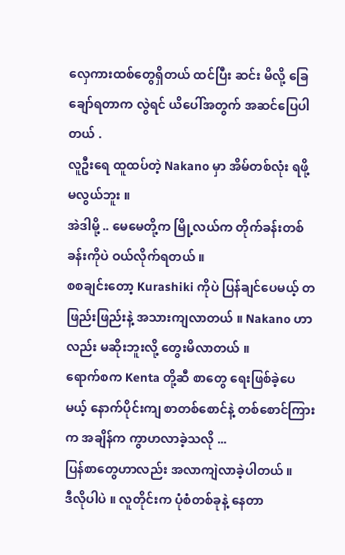လှေကားထစ်တွေရှိတယ် ထင်ပြီး ဆင်း မိလို့ ခြေချော်ရတာက လွဲရင် ယိပေါ်အတွက် အဆင်ပြေပါတယ် .
လူဦးရေ ထူထပ်တဲ့ Nakano မှာ အိမ်တစ်လုံး ရဖို့ မလွယ်ဘူး ။
အဲဒါမို့ .. မေမေတို့က မြို့လယ်က တိုက်ခန်းတစ်ခန်းကိုပဲ ဝယ်လိုက်ရတယ် ။
စစချင်းတော့ Kurashiki ကိုပဲ ပြန်ချင်ပေမယ့် တဖြည်းဖြည်းနဲ့ အသားကျလာတယ် ။ Nakano ဟာလည်း မဆိုးဘူးလို့ တွေးမိလာတယ် ။
ရောက်စက Kenta တို့ဆီ စာတွေ ရေးဖြစ်ခဲ့ပေမယ့် နောက်ပိုင်းကျ စာတစ်စောင်နဲ့ တစ်စောင်ကြားက အချိန်က ကွာဟလာခဲ့သလို ...
ပြန်စာတွေဟာလည်း အလာကျဲလာခဲ့ပါတယ် ။
ဒီလိုပါပဲ ။ လူတိုင်းက ပုံစံတစ်ခုနဲ့ နေတာ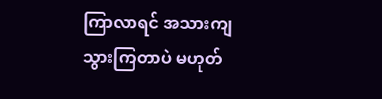ကြာလာရင် အသားကျသွားကြတာပဲ မဟုတ်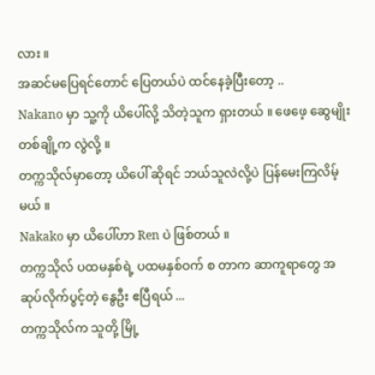လား ။
အဆင်မပြေရင်တောင် ပြေတယ်ပဲ ထင်နေခဲ့ပြီးတော့ ..
Nakano မှာ သူ့ကို ယိပေါ်လို့ သိတဲ့သူက ရှားတယ် ။ ဖေဖေ့ ဆွေမျိုး တစ်ချို့က လွဲလို့ ။
တက္ကသိုလ်မှာတော့ ယိပေါ် ဆိုရင် ဘယ်သူလဲလို့ပဲ ပြန်မေးကြလိမ့်မယ် ။
Nakako မှာ ယိပေါ်ဟာ Ren ပဲ ဖြစ်တယ် ။
တက္ကသိုလ် ပထမနှစ်ရဲ့ ပထမနှစ်ဝက် စ တာက ဆာကူရာတွေ အဆုပ်လိုက်ပွင့်တဲ့ နွေဦး ဧပြီရယ် ...
တက္ကသိုလ်က သူတို့ မြို့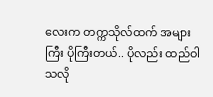လေးက တက္ကသိုလ်ထက် အများကြီး ပိုကြီးတယ်.. ပိုလည်း ထည်ဝါ သလို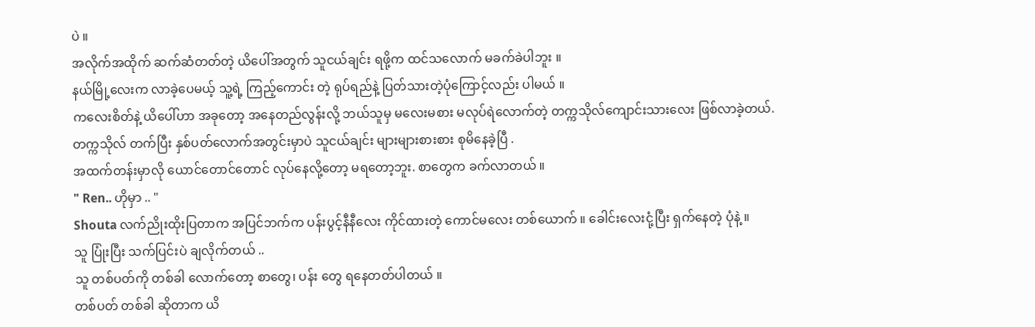ပဲ ။
အလိုက်အထိုက် ဆက်ဆံတတ်တဲ့ ယိပေါ်အတွက် သူငယ်ချင်း ရဖို့က ထင်သလောက် မခက်ခဲပါဘူး ။
နယ်မြို့လေးက လာခဲ့ပေမယ့် သူ့ရဲ့ ကြည့်ကောင်း တဲ့ ရုပ်ရည်နဲ့ ပြတ်သားတဲ့ပုံကြောင့်လည်း ပါမယ် ။
ကလေးစိတ်နဲ့ ယိပေါ်ဟာ အခုတော့ အနေတည်လွန်းလို့ ဘယ်သူမှ မလေးမစား မလုပ်ရဲလောက်တဲ့ တက္ကသိုလ်ကျောင်းသားလေး ဖြစ်လာခဲ့တယ်.
တက္ကသိုလ် တက်ပြီး နှစ်ပတ်လောက်အတွင်းမှာပဲ သူငယ်ချင်း များများစားစား စုမိနေခဲ့ပြီ .
အထက်တန်းမှာလို ယောင်တောင်တောင် လုပ်နေလို့တော့ မရတော့ဘူး. စာတွေက ခက်လာတယ် ။
" Ren.. ဟိုမှာ .. "
Shouta လက်ညိုးထိုးပြတာက အပြင်ဘက်က ပန်းပွင့်နီနီလေး ကိုင်ထားတဲ့ ကောင်မလေး တစ်ယောက် ။ ခေါင်းလေးငုံ့ပြီး ရှက်နေတဲ့ ပုံနဲ့ ။
သူ ပြုံးပြီး သက်ပြင်းပဲ ချလိုက်တယ် ..
သူ တစ်ပတ်ကို တစ်ခါ လောက်တော့ စာတွေ၊ ပန်း တွေ ရနေတတ်ပါတယ် ။
တစ်ပတ် တစ်ခါ ဆိုတာက ယိ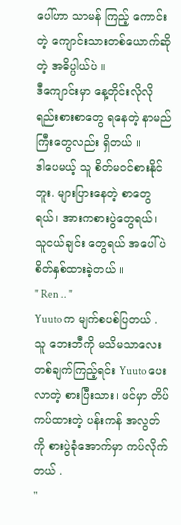ပေါ်ဟာ သာမန် ကြည့် ကောင်းတဲ့ ကျောင်းသားတစ်ယောက်ဆိုတဲ့ အဓိပ္ပါယ်ပဲ ။
ဒီကျောင်းမှာ နေ့တိုင်းလိုလို ရည်းစားစာတွေ ရနေတဲ့ နာမည်ကြီးတွေလည်း ရှိတယ် ။
ဒါပေမယ့် သူ စိတ်မဝင်စားနိုင်ဘူး. များပြားနေတဲ့ စာတွေရယ်၊ အားကစားပွဲတွေရယ်၊ သူငယ်ချင်း တွေရယ် အပေါ်ပဲ စိတ်နှစ်ထားခဲ့တယ် ။
" Ren .. "
Yuuto က မျက်စပစ်ပြတယ် .
သူ ဘေးဘီကို မသိမသာလေး တစ်ချက်ကြည့်ရင်း Yuuto ပေးလာတဲ့ စားပြီးသား၊ ဖင်မှာ တိပ်ကပ်ထားတဲ့ ပန်းကန် အလွတ်ကို စားပွဲခုံအောက်မှာ ကပ်လိုက်တယ် .
"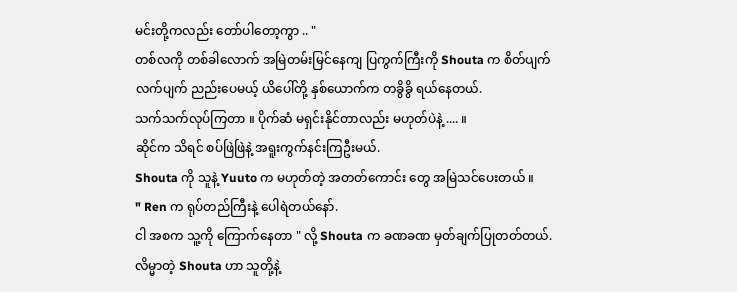မင်းတို့ကလည်း တော်ပါတော့ကွာ .. "
တစ်လကို တစ်ခါလောက် အမြဲတမ်းမြင်နေကျ ပြကွက်ကြီးကို Shouta က စိတ်ပျက်လက်ပျက် ညည်းပေမယ့် ယိပေါ်တို့ နှစ်ယောက်က တခွိခွိ ရယ်နေတယ်.
သက်သက်လုပ်ကြတာ ။ ပိုက်ဆံ မရှင်းနိုင်တာလည်း မဟုတ်ပဲနဲ့ .... ။
ဆိုင်က သိရင် စပ်ဖြဲဖြဲနဲ့ အရူးကွက်နင်းကြဦးမယ်.
Shouta ကို သူနဲ့ Yuuto က မဟုတ်တဲ့ အတတ်ကောင်း တွေ အမြဲသင်ပေးတယ် ။
" Ren က ရုပ်တည်ကြီးနဲ့ ပေါရဲတယ်နော်.
ငါ အစက သူ့ကို ကြောက်နေတာ " လို့ Shouta က ခဏခဏ မှတ်ချက်ပြုတတ်တယ်.
လိမ္မာတဲ့ Shouta ဟာ သူတို့နဲ့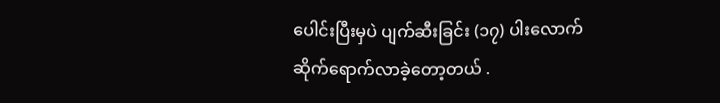ပေါင်းပြီးမှပဲ ပျက်ဆီးခြင်း (၁၇) ပါးလောက် ဆိုက်ရောက်လာခဲ့တော့တယ် .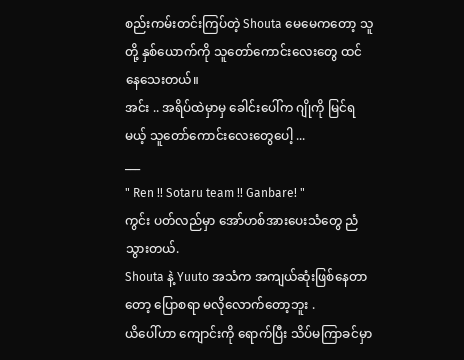စည်းကမ်းတင်းကြပ်တဲ့ Shouta မေမေကတော့ သူတို့ နှစ်ယောက်ကို သူတော်ကောင်းလေးတွေ ထင်နေသေးတယ်။
အင်း .. အရိပ်ထဲမှာမှ ခေါင်းပေါ်က ဂျိုကို မြင်ရမယ့် သူတော်ကောင်းလေးတွေပေါ့ ...
___
" Ren !! Sotaru team !! Ganbare! "
ကွင်း ပတ်လည်မှာ အော်ဟစ်အားပေးသံတွေ ညံသွားတယ်.
Shouta နဲ့ Yuuto အသံက အကျယ်ဆုံးဖြစ်နေတာတော့ ပြောစရာ မလိုလောက်တော့ဘူး .
ယိပေါ်ဟာ ကျောင်းကို ရောက်ပြီး သိပ်မကြာခင်မှာ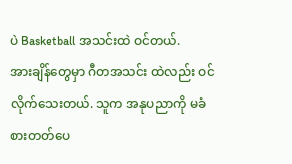ပဲ Basketball အသင်းထဲ ဝင်တယ်.
အားချိန်တွေမှာ ဂီတအသင်း ထဲလည်း ဝင်လိုက်သေးတယ်. သူက အနုပညာကို မခံစားတတ်ပေ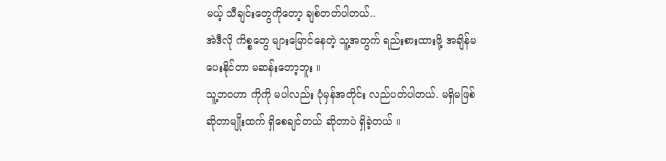မယ့် သီချင်းတွေကိုတော့ ချစ်တတ်ပါတယ်..
အဲဒီလို ကိစ္စတွေ များမြောင်နေတဲ့ သူ့အတွက် ရည်းစားထားဖို့ အချိန်မပေးနိုင်တာ မဆန်းတော့ဘူး ။
သူ့ဘဝဟာ ကိုကို မပါလည်း ပုံမှန်အတိုင်း လည်ပတ်ပါတယ်. မရှိမဖြစ် ဆိုတာမျိုးထက် ရှိစေချင်တယ် ဆိုတာပဲ ရှိခဲ့တယ် ။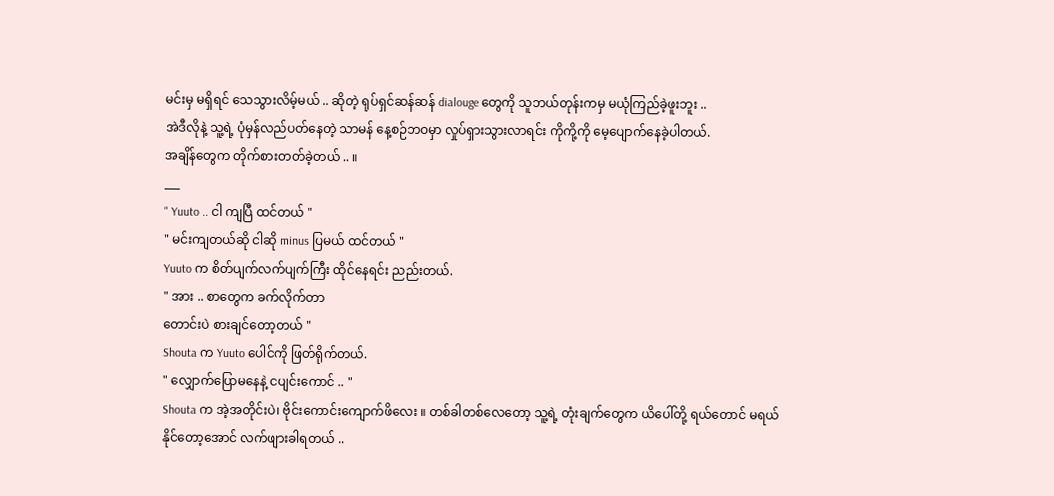မင်းမှ မရှိရင် သေသွားလိမ့်မယ် .. ဆိုတဲ့ ရုပ်ရှင်ဆန်ဆန် dialouge တွေကို သူဘယ်တုန်းကမှ မယုံကြည်ခဲ့ဖူးဘူး ..
အဲဒီလိုနဲ့ သူ့ရဲ့ ပုံမှန်လည်ပတ်နေတဲ့ သာမန် နေ့စဉ်ဘဝမှာ လှုပ်ရှားသွားလာရင်း ကိုကို့ကို မေ့ပျောက်နေခဲ့ပါတယ်.
အချိန်တွေက တိုက်စားတတ်ခဲ့တယ် .. ။
___
" Yuuto .. ငါ ကျပြီ ထင်တယ် "
" မင်းကျတယ်ဆို ငါဆို minus ပြမယ် ထင်တယ် "
Yuuto က စိတ်ပျက်လက်ပျက်ကြီး ထိုင်နေရင်း ညည်းတယ်.
" အား .. စာတွေက ခက်လိုက်တာ
တောင်းပဲ စားချင်တော့တယ် "
Shouta က Yuuto ပေါင်ကို ဖြတ်ရိုက်တယ်.
" လျှောက်ပြောမနေနဲ့ ငပျင်းကောင် .. "
Shouta က အဲ့အတိုင်းပဲ၊ ဗိုင်းကောင်းကျောက်ဖိလေး ။ တစ်ခါတစ်လေတော့ သူ့ရဲ့ တုံးချက်တွေက ယိပေါ်တို့ ရယ်တောင် မရယ်နိုင်တော့အောင် လက်ဖျားခါရတယ် ..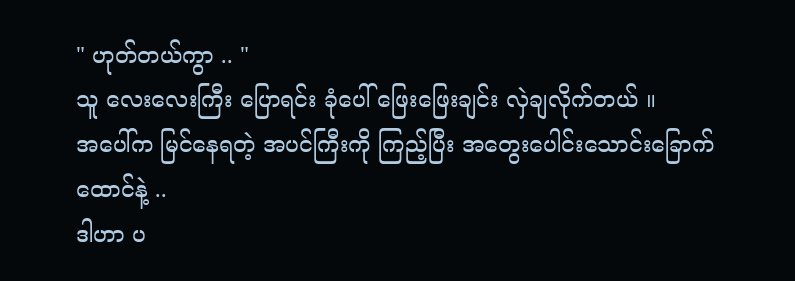" ဟုတ်တယ်ကွာ .. "
သူ လေးလေးကြီး ပြောရင်း ခုံပေါ် ဖြေးဖြေးချင်း လှဲချလိုက်တယ် ။
အပေါ်က မြင်နေရတဲ့ အပင်ကြီးကို ကြည့်ပြီး အတွေးပေါင်းသောင်းခြောက်ထောင်နဲ့ ..
ဒါဟာ ပ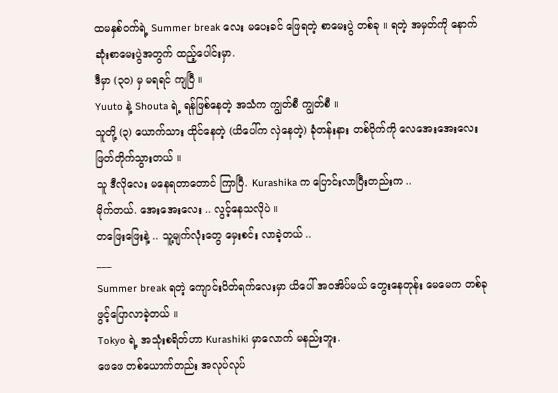ထမနှစ်ဝက်ရဲ့ Summer break လေး မပေးခင် ဖြေရတဲ့ စာမေးပွဲ တစ်ခု ။ ရတဲ့ အမှတ်ကို နောက်ဆုံးစာမေးပွဲအတွက် ထည့်ပေါင်းမှာ.
ဒီမှာ (၃၀) မှ မရရင် ကျပြီ ။
Yuuto နဲ့ Shouta ရဲ့ ရန်ဖြစ်နေတဲ့ အသံက ကျွတ်စီ ကျွတ်စီ ။
သူတို့ (၃) ယောက်သား ထိုင်နေတဲ့ (ယိပေါ်က လှဲနေတဲ့) ခုံတန်းနား တစ်ဝိုက်ကို လေအေးအေးလေး ဖြတ်တိုက်သွားတယ် ။
သူ ဒီလိုလေး မနေရတာတောင် ကြာပြီ. Kurashika က ပြောင်းလာပြီးတည်းက ..
မိုက်တယ်. အေးအေးလေး .. လွင့်နေသလိုပဲ ။
တဖြေးဖြေးနဲ့ .. သူ့မျက်လုံးတွေ မှေးစင်း လာခဲ့တယ် ..
___
Summer break ရတဲ့ ကျောင်းပိတ်ရက်လေးမှာ ယိပေါ် အဝအိပ်မယ် တွေးနေတုန်း မေမေက တစ်ခု ဖွင့်ပြောလာခဲ့တယ် ။
Tokyo ရဲ့ အသုံးစရိတ်ဟာ Kurashiki မှာလောက် မနည်းဘူး.
ဖေဖေ တစ်ယောက်တည်း အလုပ်လုပ်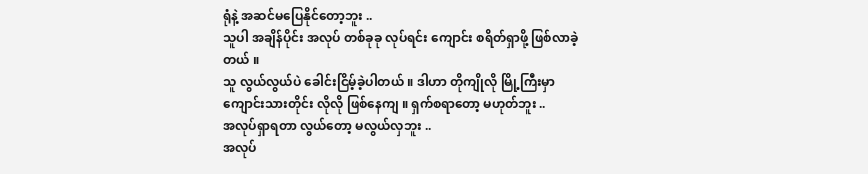ရုံနဲ့ အဆင်မပြေနိုင်တော့ဘူး ..
သူပါ အချိန်ပိုင်း အလုပ် တစ်ခုခု လုပ်ရင်း ကျောင်း စရိတ်ရှာဖို့ ဖြစ်လာခဲ့တယ် ။
သူ လွယ်လွယ်ပဲ ခေါင်းငြိမ့်ခဲ့ပါတယ် ။ ဒါဟာ တိုကျိုလို မြို့ကြီးမှာ ကျောင်းသားတိုင်း လိုလို ဖြစ်နေကျ ။ ရှက်စရာတော့ မဟုတ်ဘူး ..
အလုပ်ရှာရတာ လွယ်တော့ မလွယ်လှဘူး ..
အလုပ်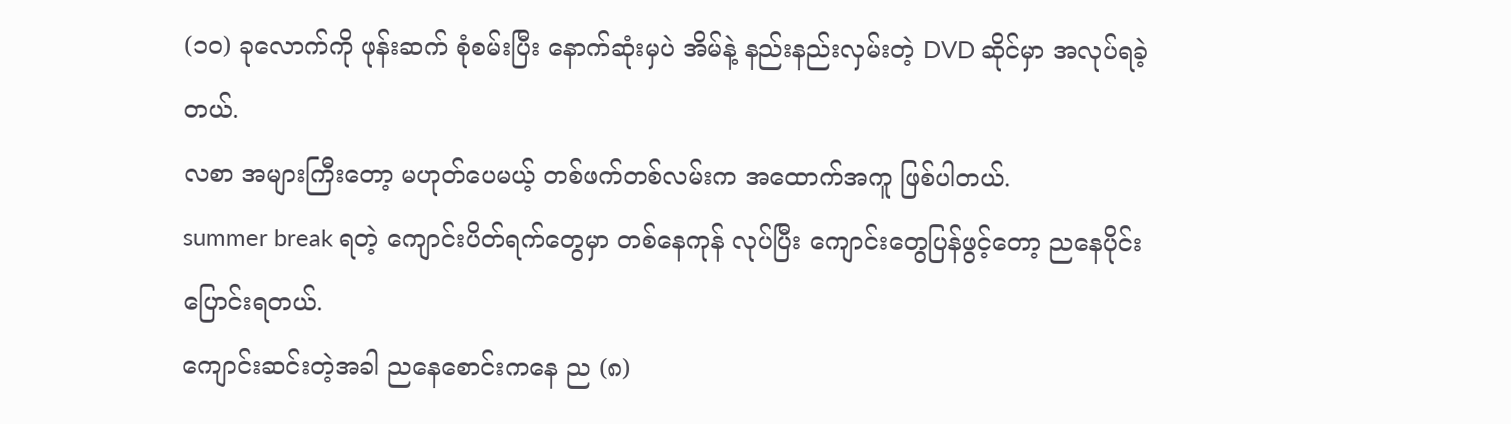(၁၀) ခုလောက်ကို ဖုန်းဆက် စုံစမ်းပြီး နောက်ဆုံးမှပဲ အိမ်နဲ့ နည်းနည်းလှမ်းတဲ့ DVD ဆိုင်မှာ အလုပ်ရခဲ့တယ်.
လစာ အများကြီးတော့ မဟုတ်ပေမယ့် တစ်ဖက်တစ်လမ်းက အထောက်အကူ ဖြစ်ပါတယ်.
summer break ရတဲ့ ကျောင်းပိတ်ရက်တွေမှာ တစ်နေကုန် လုပ်ပြီး ကျောင်းတွေပြန်ဖွင့်တော့ ညနေပိုင်း ပြောင်းရတယ်.
ကျောင်းဆင်းတဲ့အခါ ညနေစောင်းကနေ ည (၈)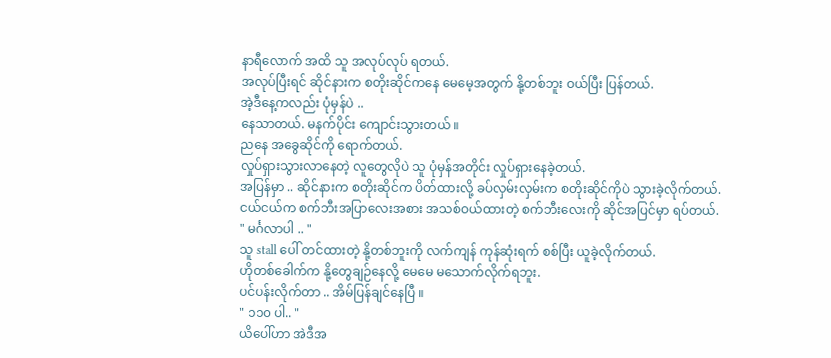နာရီလောက် အထိ သူ အလုပ်လုပ် ရတယ်.
အလုပ်ပြီးရင် ဆိုင်နားက စတိုးဆိုင်ကနေ မေမေ့အတွက် နို့တစ်ဘူး ဝယ်ပြီး ပြန်တယ်.
အဲ့ဒီနေ့ကလည်း ပုံမှန်ပဲ ..
နေသာတယ်. မနက်ပိုင်း ကျောင်းသွားတယ် ။
ညနေ အခွေဆိုင်ကို ရောက်တယ်.
လှုပ်ရှားသွားလာနေတဲ့ လူတွေလိုပဲ သူ ပုံမှန်အတိုင်း လှုပ်ရှားနေခဲ့တယ်.
အပြန်မှာ .. ဆိုင်နားက စတိုးဆိုင်က ပိတ်ထားလို့ ခပ်လှမ်းလှမ်းက စတိုးဆိုင်ကိုပဲ သွားခဲ့လိုက်တယ်.
ငယ်ငယ်က စက်ဘီးအပြာလေးအစား အသစ်ဝယ်ထားတဲ့ စက်ဘီးလေးကို ဆိုင်အပြင်မှာ ရပ်တယ်.
" မင်္ဂလာပါ .. "
သူ stall ပေါ် တင်ထားတဲ့ နို့တစ်ဘူးကို လက်ကျန် ကုန်ဆုံးရက် စစ်ပြီး ယူခဲ့လိုက်တယ်.
ဟိုတစ်ခေါက်က နို့တွေချဉ်နေလို့ မေမေ မသောက်လိုက်ရဘူး.
ပင်ပန်းလိုက်တာ .. အိမ်ပြန်ချင်နေပြီ ။
" ၁၁၀ ပါ.. "
ယိပေါ်ဟာ အဲဒီအ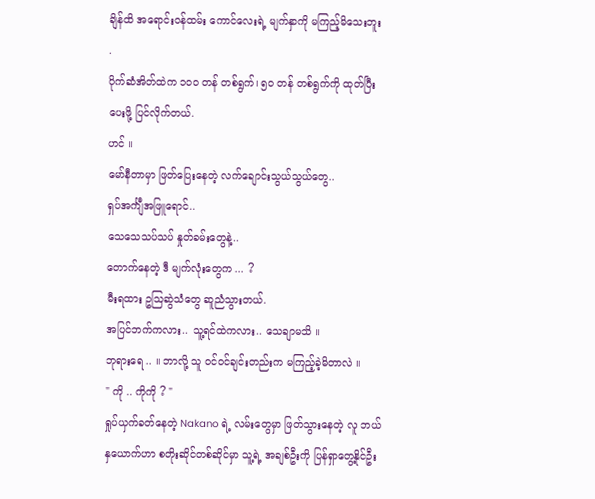ချိန်ထိ အရောင်းဝန်ထမ်း ကောင်လေးရဲ့ မျက်နှာကို မကြည့်မိသေးဘူး .
ပိုက်ဆံအိတ်ထဲက ၁၀၀ တန် တစ်ရွက်၊ ၅၀ တန် တစ်ရွက်ကို ထုတ်ပြီး ပေးဖို့ ပြင်လိုက်တယ်.
ဟင် ။
မော်နီတာမှာ ဖြတ်ပြေးနေတဲ့ လက်ချောင်းသွယ်သွယ်တွေ..
ရှပ်အင်္ကျီအဖြူရောင်..
သေသေသပ်သပ် နှုတ်ခမ်းတွေနဲ့..
တောက်နေတဲ့ ဒီ မျက်လုံးတွေက ... ?
မီးရထား ဥသြဆွဲသံတွေ ဆူညံသွားတယ်.
အပြင်ဘက်ကလား.. သူ့ရင်ထဲကလား.. သေချာမသိ ။
ဘုရားရေ .. ။ ဘာလို့ သူ ဝင်ဝင်ချင်းတည်းက မကြည့်ခဲ့မိတာလဲ ။
" ကို .. ကိုကို ? "
ရှုပ်ယှက်ခတ်နေတဲ့ Nakano ရဲ့ လမ်းတွေမှာ ဖြတ်သွားနေတဲ့ လူ ဘယ်နှယောက်ဟာ စတိုးဆိုင်တစ်ဆိုင်မှာ သူ့ရဲ့ အချစ်ဦးကို ပြန်ရှာတွေ့နိုင်ဦး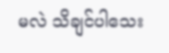မလဲ သိချင်ပါသေး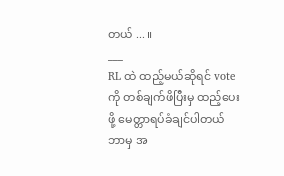တယ် ... ။
___
RL ထဲ ထည့်မယ်ဆိုရင် vote ကို တစ်ချက်ဖိပြီးမှ ထည့်ပေးဖို့ မေတ္တာရပ်ခံချင်ပါတယ်
ဘာမှ အ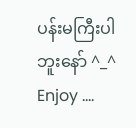ပန်းမကြီးပါဘူးနော် ^_^
Enjoy ....